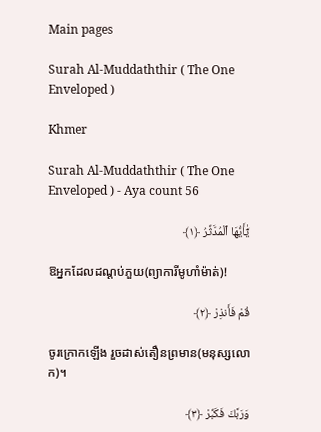Main pages

Surah Al-Muddaththir ( The One Enveloped )

Khmer

Surah Al-Muddaththir ( The One Enveloped ) - Aya count 56

يَٰٓأَيُّهَا ٱلْمُدَّثِّرُ ﴿١﴾

ឱអ្នកដែលដណ្ដប់ភួយ(ព្យាការីមូហាំម៉ាត់)!

قُمْ فَأَنذِرْ ﴿٢﴾

ចូរក្រោកឡើង រួចដាស់តឿនព្រមាន(មនុស្សលោក)។

وَرَبَّكَ فَكَبِّرْ ﴿٣﴾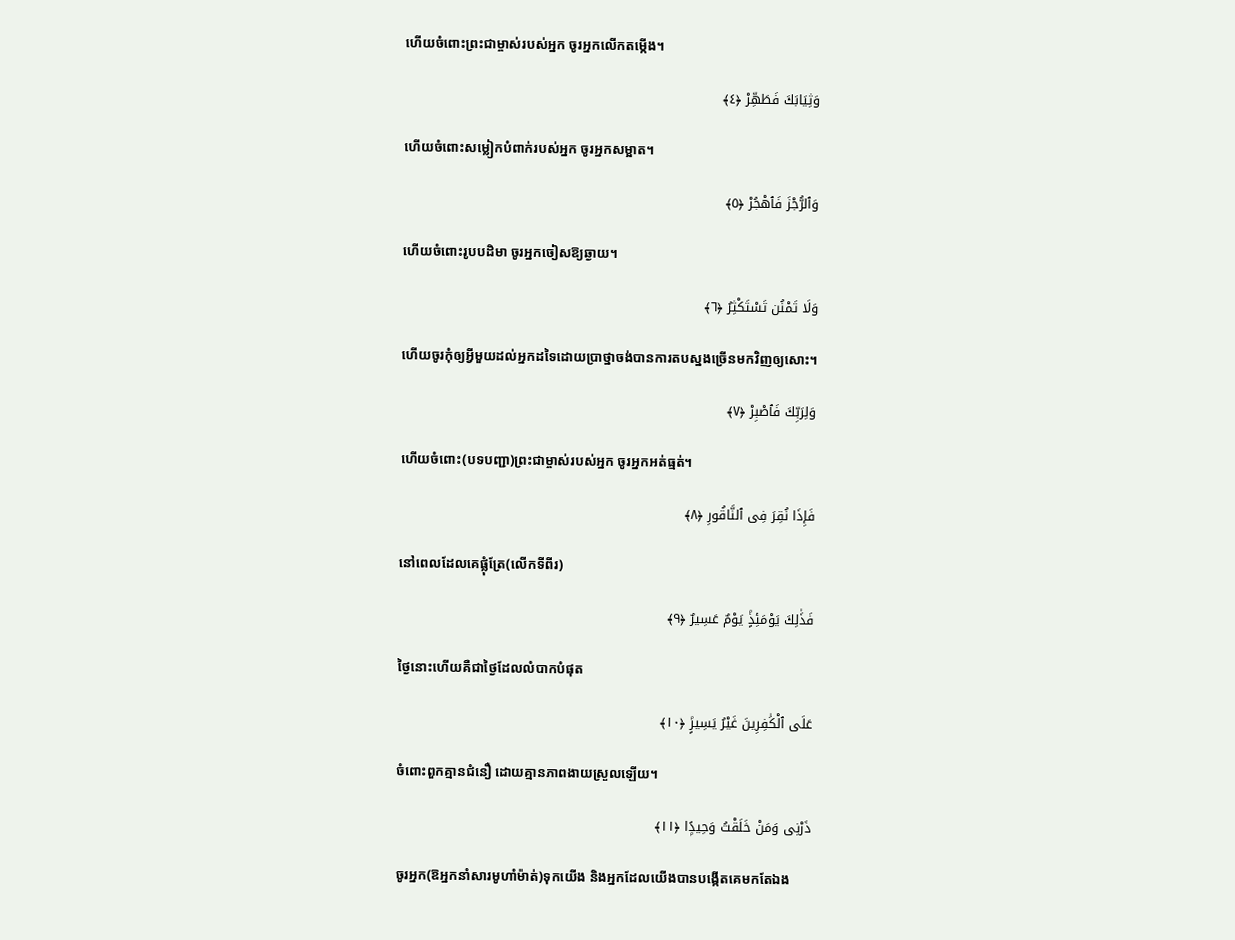ហើយចំពោះព្រះជាម្ចាស់របស់អ្នក ចូរអ្នកលើកតម្កើង។

وَثِيَابَكَ فَطَهِّرْ ﴿٤﴾

ហើយចំពោះសម្លៀកបំពាក់របស់អ្នក ចូរអ្នកសម្អាត។

وَٱلرُّجْزَ فَٱهْجُرْ ﴿٥﴾

ហើយចំពោះរូបបដិមា ចូរអ្នកចៀសឱ្យឆ្ងាយ។

وَلَا تَمْنُن تَسْتَكْثِرُ ﴿٦﴾

ហើយចូរកុំឲ្យអ្វីមួយដល់អ្នកដទៃដោយប្រាថ្នាចង់បានការតបស្នងច្រើនមកវិញឲ្យសោះ។

وَلِرَبِّكَ فَٱصْبِرْ ﴿٧﴾

ហើយចំពោះ(បទបញ្ជា)ព្រះជាម្ចាស់របស់អ្នក ចូរអ្នកអត់ធ្មត់។

فَإِذَا نُقِرَ فِى ٱلنَّاقُورِ ﴿٨﴾

នៅពេលដែលគេផ្លុំត្រែ(លើកទីពីរ)

فَذَٰلِكَ يَوْمَئِذٍۢ يَوْمٌ عَسِيرٌ ﴿٩﴾

ថ្ងៃនោះហើយគឺជាថ្ងៃដែលលំបាកបំផុត

عَلَى ٱلْكَٰفِرِينَ غَيْرُ يَسِيرٍۢ ﴿١٠﴾

ចំពោះពួកគ្មានជំនឿ ដោយគ្មានភាពងាយស្រួលឡើយ។

ذَرْنِى وَمَنْ خَلَقْتُ وَحِيدًۭا ﴿١١﴾

ចូរអ្នក(ឱអ្នកនាំសារមូហាំម៉ាត់)ទុកយើង និងអ្នកដែលយើងបានបង្កើតគេមកតែឯង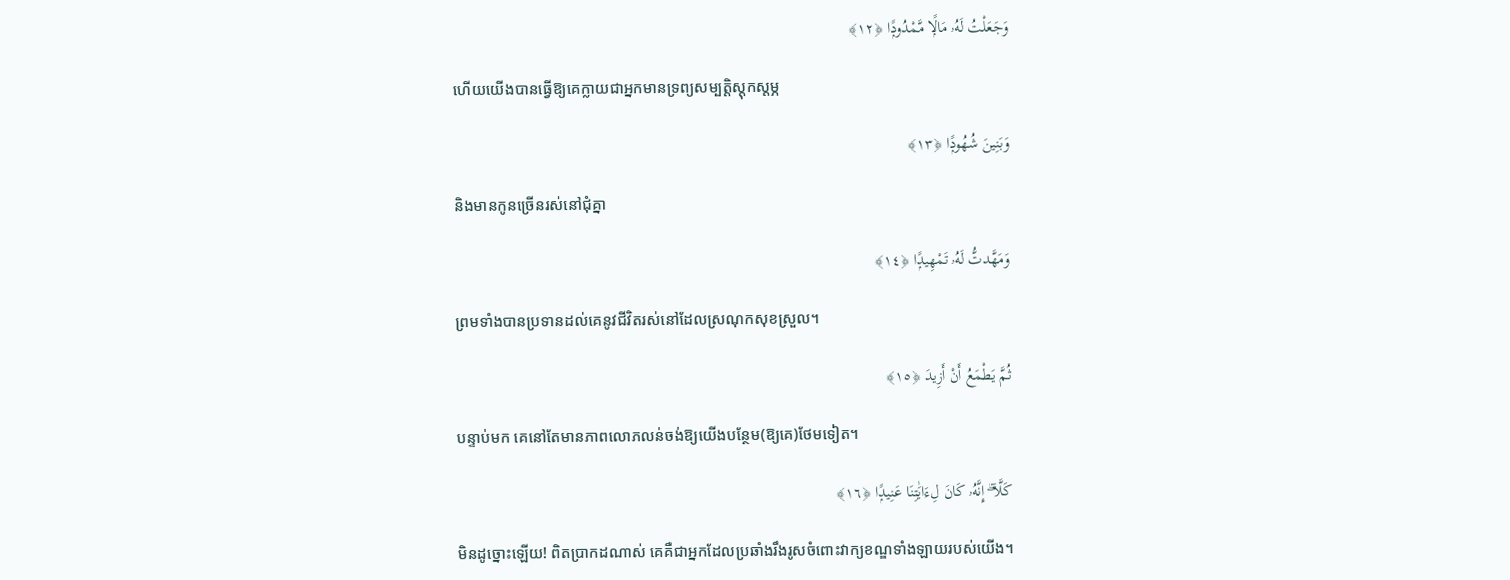وَجَعَلْتُ لَهُۥ مَالًۭا مَّمْدُودًۭا ﴿١٢﴾

ហើយយើងបានធ្វើឱ្យគេក្លាយជាអ្នកមានទ្រព្យសម្បត្តិស្តុកស្តម្ភ

وَبَنِينَ شُهُودًۭا ﴿١٣﴾

និងមានកូនច្រើនរស់នៅជុំគ្នា

وَمَهَّدتُّ لَهُۥ تَمْهِيدًۭا ﴿١٤﴾

ព្រមទាំងបានប្រទានដល់គេនូវជីវិតរស់នៅដែលស្រណុកសុខស្រួល។

ثُمَّ يَطْمَعُ أَنْ أَزِيدَ ﴿١٥﴾

បន្ទាប់មក គេនៅតែមានភាពលោភលន់ចង់ឱ្យយើងបន្ថែម(ឱ្យគេ)ថែមទៀត។

كَلَّآ ۖ إِنَّهُۥ كَانَ لِءَايَٰتِنَا عَنِيدًۭا ﴿١٦﴾

មិនដូច្នោះឡើយ! ពិតប្រាកដណាស់ គេគឺជាអ្នកដែលប្រឆាំងរឹងរូសចំពោះវាក្យខណ្ឌទាំងឡាយរបស់យើង។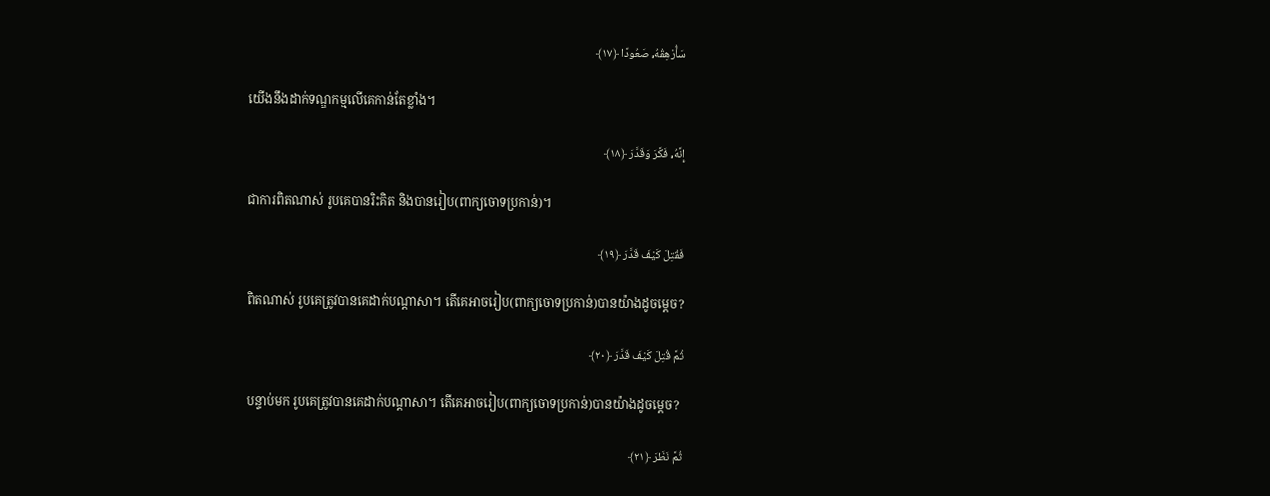سَأُرْهِقُهُۥ صَعُودًا ﴿١٧﴾

យើងនឹងដាក់ទណ្ឌកម្មលើគេកាន់តែខ្លាំង។

إِنَّهُۥ فَكَّرَ وَقَدَّرَ ﴿١٨﴾

ជាការពិតណាស់ រូបគេបានរិះគិត និងបានរៀប(ពាក្យចោទប្រកាន់)។

فَقُتِلَ كَيْفَ قَدَّرَ ﴿١٩﴾

ពិតណាស់ រូបគេត្រូវបានគេដាក់បណ្ដាសា។ តើគេអាចរៀប(ពាក្យចោទប្រកាន់)បានយ៉ាងដូចមេ្ដច?

ثُمَّ قُتِلَ كَيْفَ قَدَّرَ ﴿٢٠﴾

បន្ទាប់មក រូបគេត្រូវបានគេដាក់បណ្ដាសា។ តើគេអាចរៀប(ពាក្យចោទប្រកាន់)បានយ៉ាងដូចមេ្ដច?

ثُمَّ نَظَرَ ﴿٢١﴾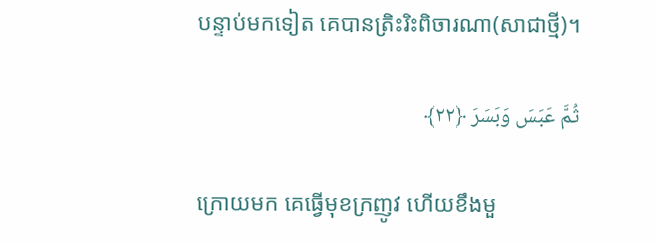បន្ទាប់មកទៀត គេបានត្រិះរិះពិចារណា(សាជាថ្មី)។

ثُمَّ عَبَسَ وَبَسَرَ ﴿٢٢﴾

ក្រោយមក គេធ្វើមុខក្រញូវ ហើយខឹងមួ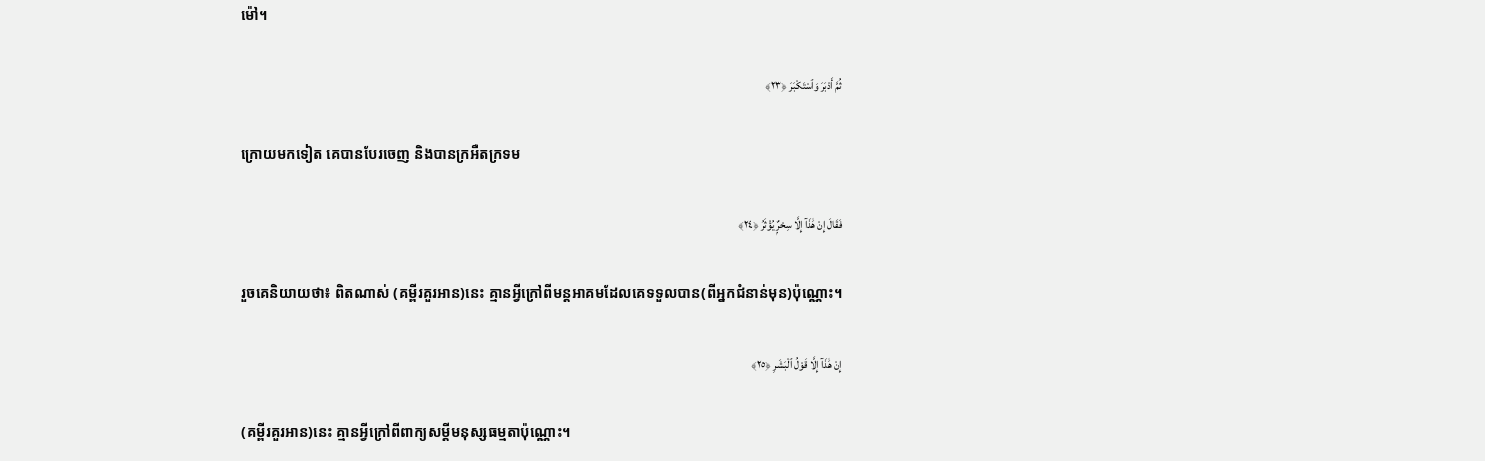ម៉ៅ។

ثُمَّ أَدْبَرَ وَٱسْتَكْبَرَ ﴿٢٣﴾

ក្រោយមកទៀត គេបានបែរចេញ និងបានក្រអឺតក្រទម

فَقَالَ إِنْ هَٰذَآ إِلَّا سِحْرٌۭ يُؤْثَرُ ﴿٢٤﴾

រួចគេនិយាយថា៖ ពិតណាស់ (គម្ពីរគួរអាន)នេះ គ្មានអ្វីក្រៅពីមន្តអាគមដែលគេទទួលបាន(ពីអ្នកជំនាន់មុន)ប៉ុណ្ណោះ។

إِنْ هَٰذَآ إِلَّا قَوْلُ ٱلْبَشَرِ ﴿٢٥﴾

(គម្ពីរគួរអាន)នេះ គ្មានអ្វីក្រៅពីពាក្យសម្តីមនុស្សធម្មតាប៉ុណ្ណោះ។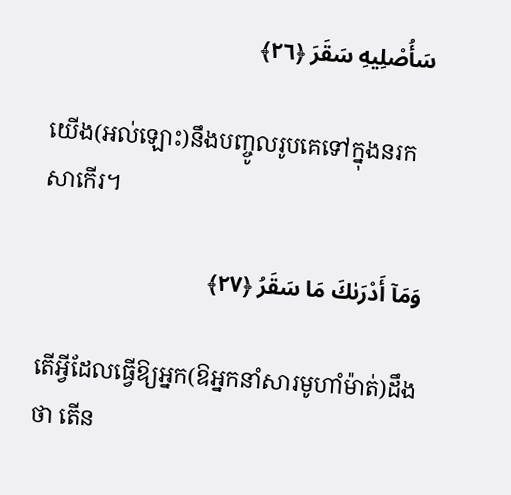سَأُصْلِيهِ سَقَرَ ﴿٢٦﴾

យើង(អល់ឡោះ)នឹងបញ្ចូលរូបគេទៅក្នុងនរកសាកើរ។

وَمَآ أَدْرَىٰكَ مَا سَقَرُ ﴿٢٧﴾

តើអ្វីដែលធ្វើឱ្យអ្នក(ឱអ្នកនាំសារមូហាំម៉ាត់)ដឹងថា តើន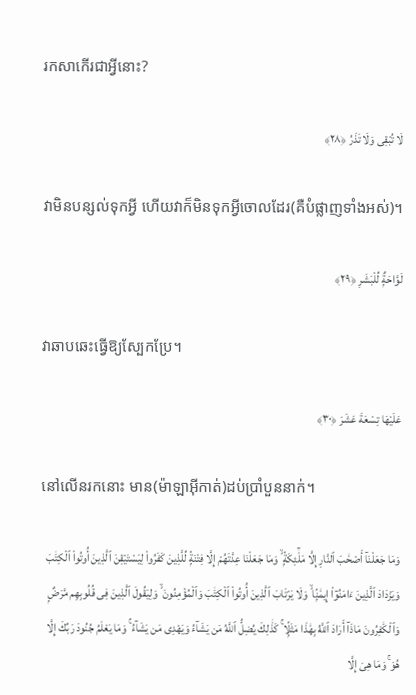រកសាកើរជាអ្វីនោះ?

لَا تُبْقِى وَلَا تَذَرُ ﴿٢٨﴾

វាមិនបន្សល់ទុកអ្វី ហើយវាក៏មិនទុកអ្វីចោលដែរ(គឺបំផ្លាញទាំងអស់)។

لَوَّاحَةٌۭ لِّلْبَشَرِ ﴿٢٩﴾

វាឆាបឆេះធ្វើឱ្យស្បែកប្រែ។

عَلَيْهَا تِسْعَةَ عَشَرَ ﴿٣٠﴾

នៅលើនរកនោះ មាន(ម៉ាឡាអ៊ីកាត់)ដប់ប្រាំបួននាក់។

وَمَا جَعَلْنَآ أَصْحَٰبَ ٱلنَّارِ إِلَّا مَلَٰٓئِكَةًۭ ۙ وَمَا جَعَلْنَا عِدَّتَهُمْ إِلَّا فِتْنَةًۭ لِّلَّذِينَ كَفَرُواْ لِيَسْتَيْقِنَ ٱلَّذِينَ أُوتُواْ ٱلْكِتَٰبَ وَيَزْدَادَ ٱلَّذِينَ ءَامَنُوٓاْ إِيمَٰنًۭا ۙ وَلَا يَرْتَابَ ٱلَّذِينَ أُوتُواْ ٱلْكِتَٰبَ وَٱلْمُؤْمِنُونَ ۙ وَلِيَقُولَ ٱلَّذِينَ فِى قُلُوبِهِم مَّرَضٌۭ وَٱلْكَٰفِرُونَ مَاذَآ أَرَادَ ٱللَّهُ بِهَٰذَا مَثَلًۭا ۚ كَذَٰلِكَ يُضِلُّ ٱللَّهُ مَن يَشَآءُ وَيَهْدِى مَن يَشَآءُ ۚ وَمَا يَعْلَمُ جُنُودَ رَبِّكَ إِلَّا هُوَ ۚ وَمَا هِىَ إِلَّا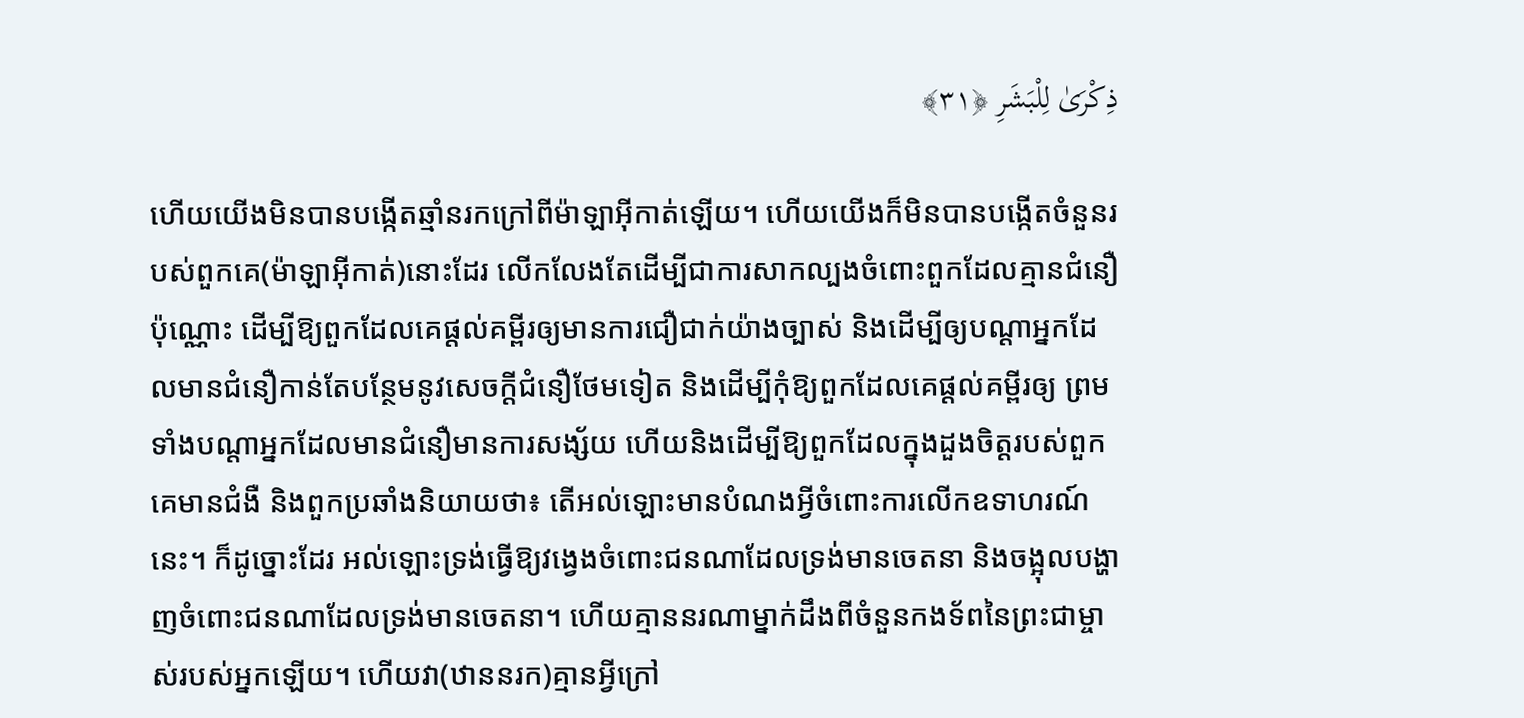ذِكْرَىٰ لِلْبَشَرِ ﴿٣١﴾

ហើយយើងមិនបានបង្កើតឆ្មាំនរកក្រៅពីម៉ាឡាអ៊ីកាត់ឡើយ។ ហើយយើងក៏មិនបានបង្កើតចំនួនរបស់ពួកគេ(ម៉ាឡាអ៊ីកាត់)នោះដែរ លើកលែងតែដើម្បីជាការសាកល្បងចំពោះពួកដែលគ្មានជំនឿប៉ុណ្ណោះ ដើម្បីឱ្យពួកដែលគេផ្តល់គម្ពីរឲ្យមានការជឿជាក់យ៉ាងច្បាស់ និងដើម្បីឲ្យបណ្ដាអ្នកដែលមានជំនឿកាន់តែបន្ថែមនូវសេចក្តីជំនឿថែមទៀត និងដើម្បីកុំឱ្យពួកដែលគេផ្តល់គម្ពីរឲ្យ ព្រមទាំងបណ្ដាអ្នកដែលមានជំនឿមានការសង្ស័យ ហើយនិងដើម្បីឱ្យពួកដែលក្នុងដួងចិត្តរបស់ពួកគេមានជំងឺ និងពួកប្រឆាំងនិយាយថា៖ តើអល់ឡោះមានបំណងអ្វីចំពោះការលើកឧទាហរណ៍នេះ។ ក៏ដូច្នោះដែរ អល់ឡោះទ្រង់ធ្វើឱ្យវង្វេងចំពោះជនណាដែលទ្រង់មានចេតនា និងចង្អុលបង្ហាញចំពោះជនណាដែលទ្រង់មានចេតនា។ ហើយគ្មាននរណាម្នាក់ដឹងពីចំនួនកងទ័ពនៃព្រះជាម្ចាស់របស់អ្នកឡើយ។ ហើយវា(ឋាននរក)គ្មានអ្វីក្រៅ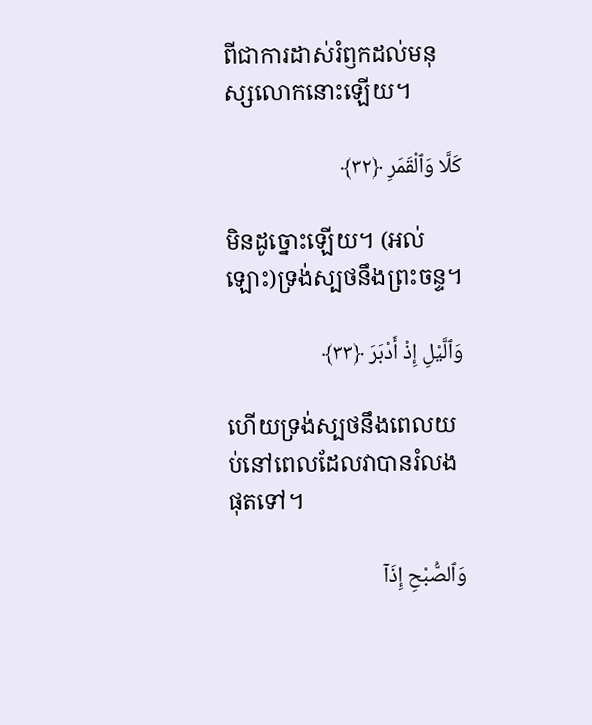ពីជាការដាស់រំឭកដល់មនុស្សលោកនោះឡើយ។

كَلَّا وَٱلْقَمَرِ ﴿٣٢﴾

មិនដូច្នោះឡើយ។ (អល់ឡោះ)ទ្រង់ស្បថនឹងព្រះចន្ទ។

وَٱلَّيْلِ إِذْ أَدْبَرَ ﴿٣٣﴾

ហើយទ្រង់ស្បថនឹងពេលយប់នៅពេលដែលវាបានរំលងផុតទៅ។

وَٱلصُّبْحِ إِذَآ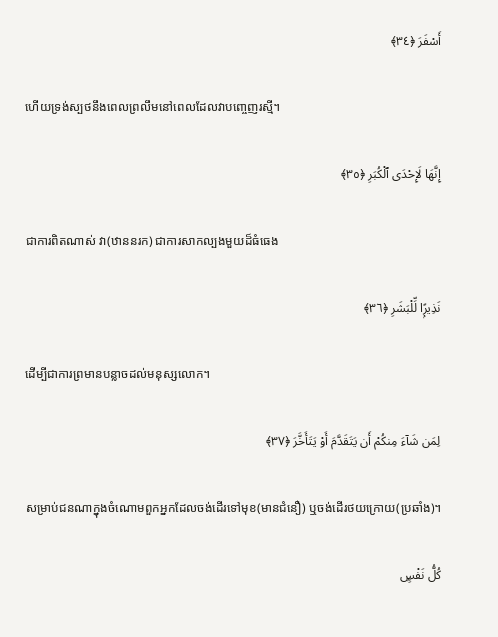أَسْفَرَ ﴿٣٤﴾

ហើយទ្រង់ស្បថនឹងពេលព្រលឹមនៅពេលដែលវាបពោ្ចញរស្មី។

إِنَّهَا لَإِحْدَى ٱلْكُبَرِ ﴿٣٥﴾

ជាការពិតណាស់ វា(ឋាននរក) ជាការសាកល្បងមួយដ៏ធំធេង

نَذِيرًۭا لِّلْبَشَرِ ﴿٣٦﴾

ដើម្បីជាការព្រមានបន្លាចដល់មនុស្សលោក។

لِمَن شَآءَ مِنكُمْ أَن يَتَقَدَّمَ أَوْ يَتَأَخَّرَ ﴿٣٧﴾

សម្រាប់ជនណាក្នុងចំណោមពួកអ្នកដែលចង់ដើរទៅមុខ(មានជំនឿ) ឬចង់ដើរថយក្រោយ(ប្រឆាំង)។

كُلُّ نَفْسٍۭ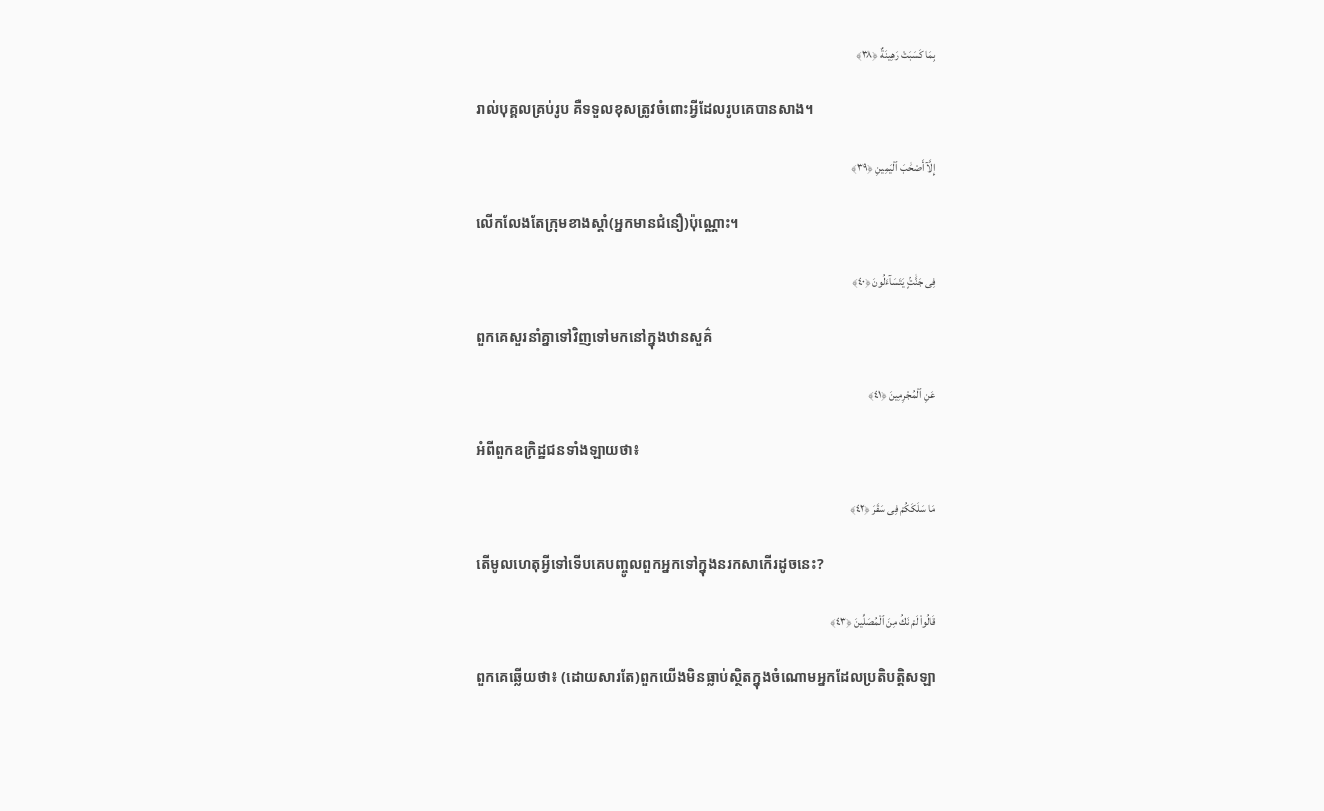بِمَا كَسَبَتْ رَهِينَةٌ ﴿٣٨﴾

រាល់បុគ្គលគ្រប់រូប គឺទទួលខុសត្រូវចំពោះអ្វីដែលរូបគេបានសាង។

إِلَّآ أَصْحَٰبَ ٱلْيَمِينِ ﴿٣٩﴾

លើកលែងតែក្រុមខាងស្តាំ(អ្នកមានជំនឿ)ប៉ុណ្ណោះ។

فِى جَنَّٰتٍۢ يَتَسَآءَلُونَ ﴿٤٠﴾

ពួកគេសួរនាំគ្នាទៅវិញទៅមកនៅក្នុងឋានសួគ៌

عَنِ ٱلْمُجْرِمِينَ ﴿٤١﴾

អំពីពួកឧក្រិដ្ឋជនទាំងឡាយថា៖

مَا سَلَكَكُمْ فِى سَقَرَ ﴿٤٢﴾

តើមូលហេតុអ្វីទៅទើបគេបញ្ចូលពួកអ្នកទៅក្នុងនរកសាកើរដូចនេះ?

قَالُواْ لَمْ نَكُ مِنَ ٱلْمُصَلِّينَ ﴿٤٣﴾

ពួកគេឆ្លើយថា៖ (ដោយសារតែ)ពួកយើងមិនធ្លាប់ស្ថិតក្នុងចំណោមអ្នកដែលប្រតិបត្ដិសឡា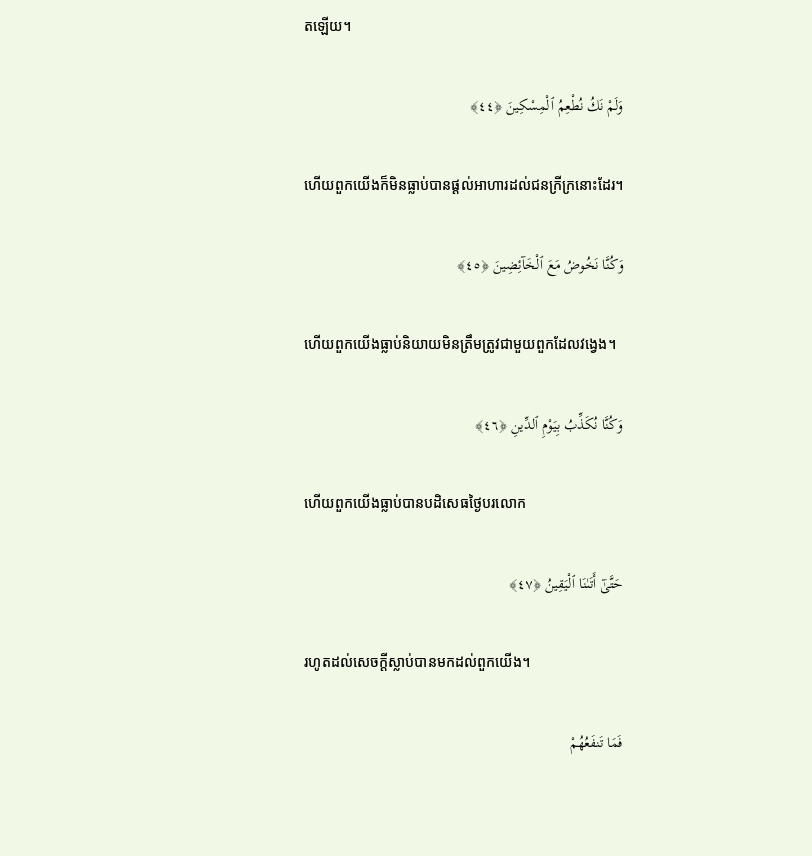តឡើយ។

وَلَمْ نَكُ نُطْعِمُ ٱلْمِسْكِينَ ﴿٤٤﴾

ហើយពួកយើងក៏មិនធ្លាប់បានផ្ដល់អាហារដល់ជនក្រីក្រនោះដែរ។

وَكُنَّا نَخُوضُ مَعَ ٱلْخَآئِضِينَ ﴿٤٥﴾

ហើយពួកយើងធ្លាប់និយាយមិនត្រឹមត្រូវជាមួយពួកដែលវង្វេង។

وَكُنَّا نُكَذِّبُ بِيَوْمِ ٱلدِّينِ ﴿٤٦﴾

ហើយពួកយើងធ្លាប់បានបដិសេធថ្ងៃបរលោក

حَتَّىٰٓ أَتَىٰنَا ٱلْيَقِينُ ﴿٤٧﴾

រហូតដល់សេចក្ដីស្លាប់បានមកដល់ពួកយើង។

فَمَا تَنفَعُهُمْ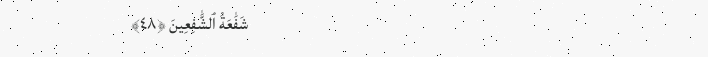شَفَٰعَةُ ٱلشَّٰفِعِينَ ﴿٤٨﴾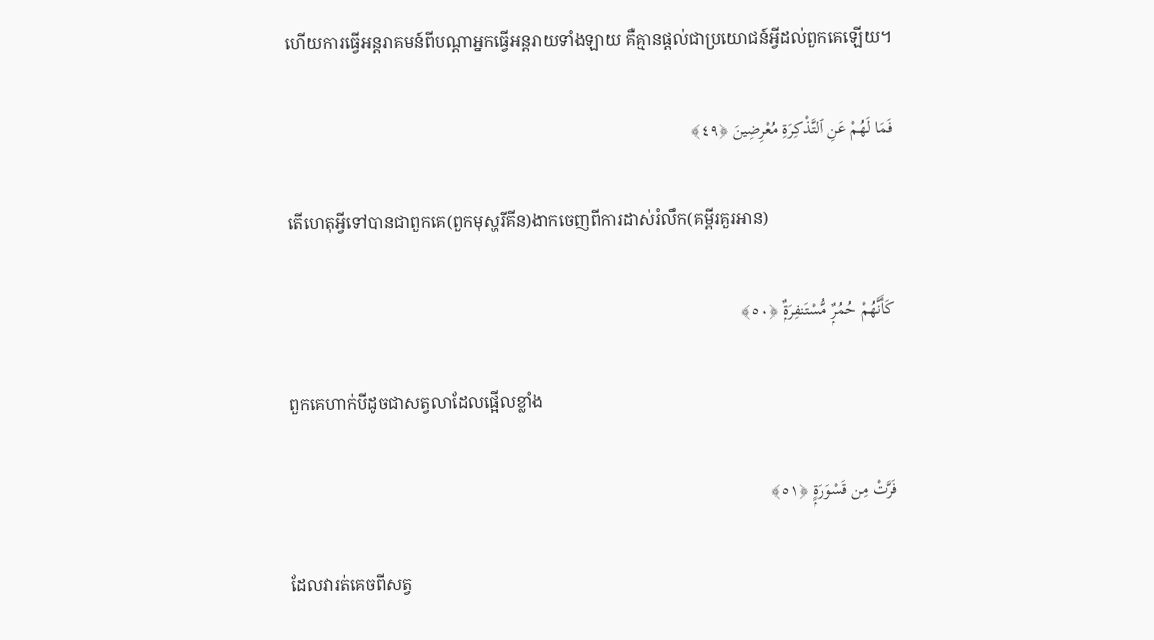ហើយការធ្វើអន្ដរាគមន៍ពីបណ្ដាអ្នកធ្វើអន្តរាយទាំងឡាយ គឺគ្មានផ្តល់ជាប្រយោជន៍អ្វីដល់ពួកគេឡើយ។

فَمَا لَهُمْ عَنِ ٱلتَّذْكِرَةِ مُعْرِضِينَ ﴿٤٩﴾

តើហេតុអ្វីទៅបានជាពួកគេ(ពួកមុស្ហរីគីន)ងាកចេញពីការដាស់រំលឹក(គម្ពីរគួរអាន)

كَأَنَّهُمْ حُمُرٌۭ مُّسْتَنفِرَةٌۭ ﴿٥٠﴾

ពួកគេហាក់បីដូចជាសត្វលាដែលផ្អើលខ្លាំង

فَرَّتْ مِن قَسْوَرَةٍۭ ﴿٥١﴾

ដែលវារត់គេចពីសត្វ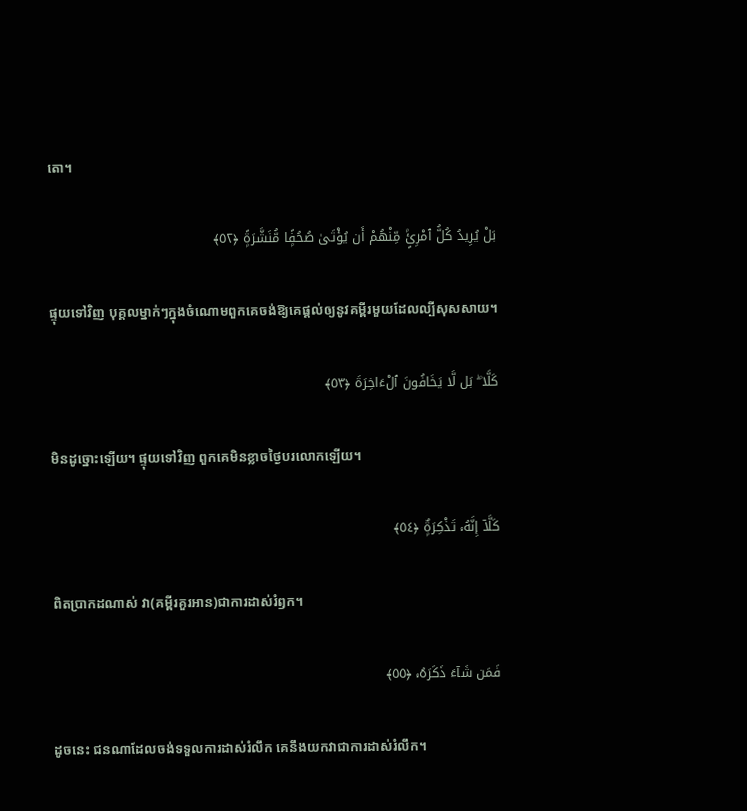តោ។

بَلْ يُرِيدُ كُلُّ ٱمْرِئٍۢ مِّنْهُمْ أَن يُؤْتَىٰ صُحُفًۭا مُّنَشَّرَةًۭ ﴿٥٢﴾

ផ្ទុយទៅវិញ បុគ្គលម្នាក់ៗក្នុងចំណោមពួកគេចង់ឱ្យគេផ្តល់ឲ្យនូវគម្ពីរមួយដែលល្បីសុសសាយ។

كَلَّا ۖ بَل لَّا يَخَافُونَ ٱلْءَاخِرَةَ ﴿٥٣﴾

មិនដូច្នោះឡើយ។ ផ្ទុយទៅវិញ ពួកគេមិនខ្លាចថ្ងៃបរលោកឡើយ។

كَلَّآ إِنَّهُۥ تَذْكِرَةٌۭ ﴿٥٤﴾

ពិតប្រាកដណាស់ វា(គម្ពីរគួរអាន)ជាការដាស់រំឭក។

فَمَن شَآءَ ذَكَرَهُۥ ﴿٥٥﴾

ដូចនេះ ជនណាដែលចង់ទទួលការដាស់រំលឹក គេនឹងយកវាជាការដាស់រំលឹក។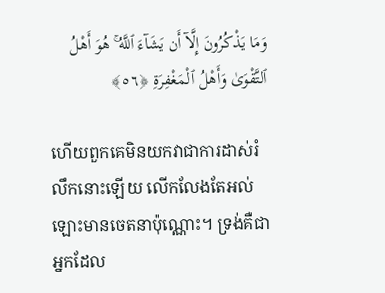وَمَا يَذْكُرُونَ إِلَّآ أَن يَشَآءَ ٱللَّهُ ۚ هُوَ أَهْلُ ٱلتَّقْوَىٰ وَأَهْلُ ٱلْمَغْفِرَةِ ﴿٥٦﴾

ហើយពួកគេមិនយកវាជាការដាស់រំលឹកនោះឡើយ លើកលែងតែអល់ឡោះមានចេតនាប៉ុណ្ណោះ។ ទ្រង់គឺជាអ្នកដែល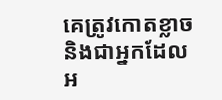គេត្រូវកោតខ្លាច និងជាអ្នកដែលអ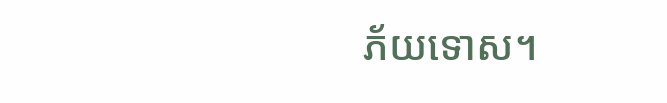ភ័យទោស។